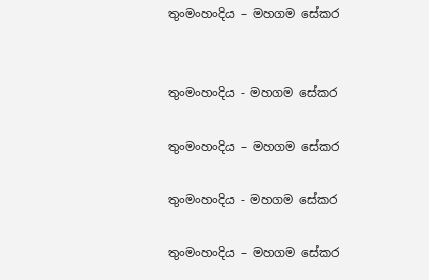තුංමංහංදිය – මහගම සේකර


තුංමංහංදිය - මහගම සේකර

තුංමංහංදිය – මහගම සේකර

තුංමංහංදිය - මහගම සේකර

තුංමංහංදිය – මහගම සේකර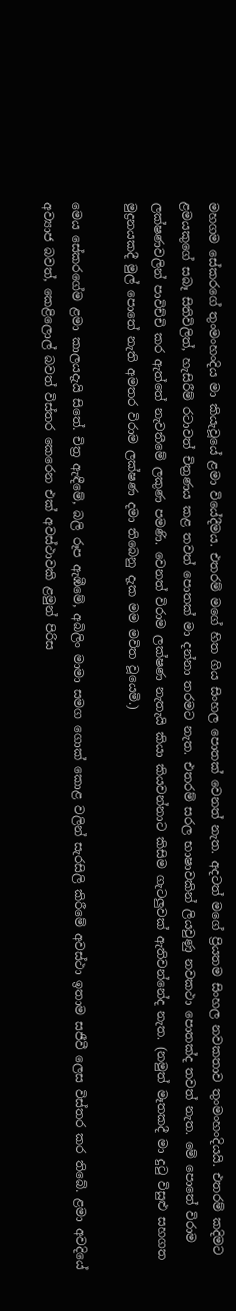මහගම සේකරගේ තුංමංහංදිය මා කියැවූයේ ළමා වියේදීමය. එතරම් මගේ හිත ගිය සිංහල පොතක් වෙනත් නැත. අදටත් මගේ ප්‍රියතම සිංහල නවකතාව තුංමංහංදියයි. එතරම් කදිමට ළමයකුගේ සබෑ සිතිවිලිත්, හැසිරීම් රටාවත් චිත්‍රණය කළ තවත් පොතක් මා දන්නා තරමට නැත. එතරම් සරල භාෂාවකින් ලියවුණු නවකථා පොතක්ද තවත් නැත. මේ පොතේ විරාම ලක්ෂණවලින් පාවිච්චි කර ඇත්තේ නැවතීමේ ලකුණ පමණි. වෙනත් විරාම ලක්ෂණ නැතැයි කියා කියවන්නාට කිසිම ගැටලුවක් ඇතිවන්නේද නැත. (නමුත් මෑතකදී මා දුටු විසුළු සහගත මුද්‍රනයකදී මුල් පොතේ නැති අමතර විරාම ලක්ෂණ දමා තිබෙනු දැක මම මවිත වූයෙමි.)

මෙය සේකරගේම ළමා කාලයදැයි සිතේ. චිත්‍ර ඇඳීමේ, බලි රූප ඇඹීමේ, අබිලිං මාමා සමග ගොක් කොළ වලින් සැරසිලි කිරීමේ අවස්ථා ඉතාම සජීවී ලෙස විස්තර කර තිබේ. ළමා අවදියේ අව්‍යාජ බවත්, කෙළිලොල් බවත් විස්තර කෙරෙන එක් අවස්ථාවකි ළමුන් පිරිස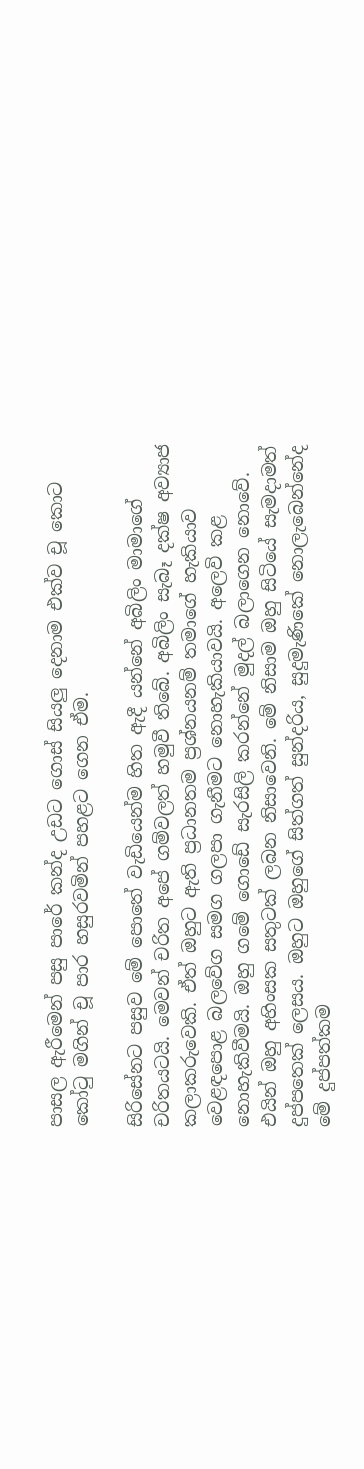පාසල ඇරීමෙන් පසු පාරේ කන්ද උඩට ගොස් සියලු දෙනාම එක්ව චූ කොට කෝටු මගින් චූ පාර හසුරවමින් පහළට ගෙන ඒම.

සිරිසේනට පසුව මේ පොතේ වැඩියෙන්ම හිත ඇදී යන්නේ අබිලිං මාමාගේ චරිතයටයි. මෙවන් චරිත අපේ ගම්වලත් හමුවී තිබේ. අබිලිං සැබෑ දක්ෂ අව්‍යාජ කලාකරුවෙකි. ඒත් ඔහුට ඇති ප්‍රධානතම ප්‍රශ්නයනම් තමාගේ හැකියාව වෙළඳපොළ බලවේග සමග ගලපා ගැනීමට නොහැකියාවයි. අලෙවි කළ නොහැකිවීමයි. ඔහු ගමේ ගොඩේ සැරසිලි කරන්නේ මුදල් බලාගෙන නොවේ. එයින් ඔහු අහිංසක සතුටක් ලබන නිසාවෙනි. මේ නිසාම ඔහු සිටියේ සැමදාමත් දුප්පතෙක් ලෙසය. ඔහුට ඔහුගේ සිත්ගත් සුන්දරිය, සුදුමැණිකේ නොලැබෙන්නේද මේ දුප්පත්කම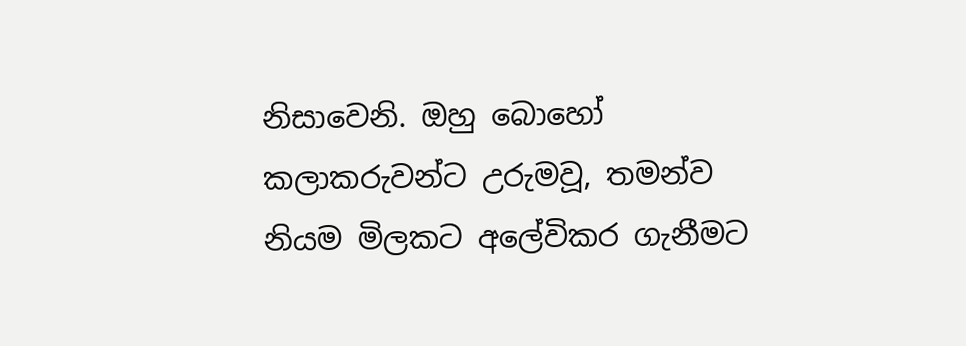නිසාවෙනි. ඔහු බොහෝ කලාකරුවන්ට උරුමවූ, තමන්ව නියම මිලකට අලේවිකර ගැනීමට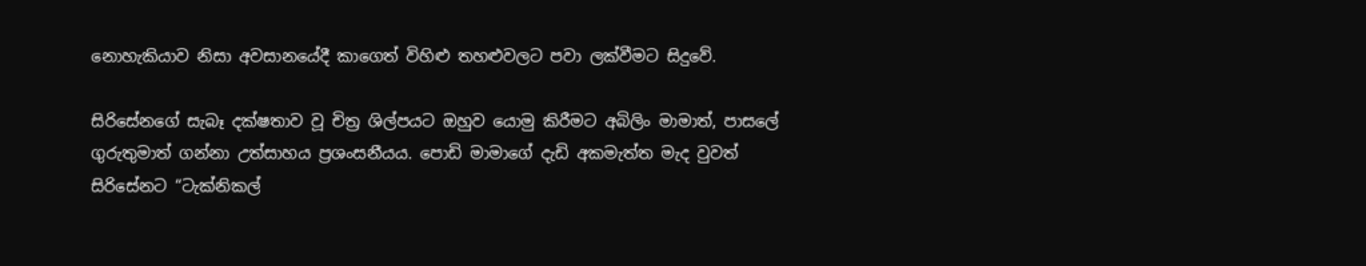නොහැකියාව නිසා අවසානයේදී කාගෙත් විහිළු තහළුවලට පවා ලක්වීමට සිදුවේ.

සිරිසේනගේ සැබෑ දක්ෂතාව වූ චිත්‍ර ශිල්පයට ඔහුව යොමු කිරීමට අබිලිං මාමාත්, පාසලේ ගුරුතුමාත් ගන්නා උත්සාහය ප්‍රශංසනීයය. පොඩි මාමාගේ දැඩි අකමැත්ත මැද වුවත් සිරිසේනට “ටැක්නිකල්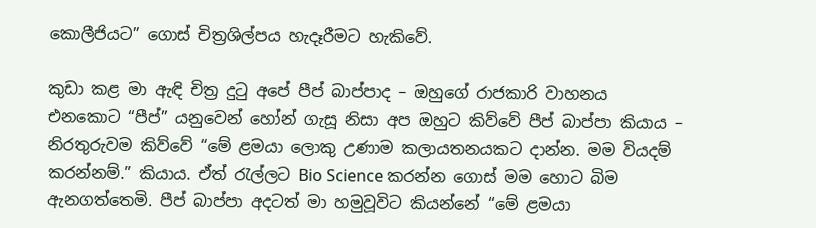කොලීජියට” ගොස් චිත්‍රශිල්පය හැදෑරීමට හැකිවේ.

කුඩා කළ මා ඇඳි චිත්‍ර දුටු අපේ පීප් බාප්පාද – ඔහුගේ රාජකාරි වාහනය එනකොට “පීප්” යනුවෙන් හෝන් ගැසූ නිසා අප ඔහුට කිව්වේ පීප් බාප්පා කියාය – නිරතුරුවම කිව්වේ “මේ ළමයා ලොකු උණාම කලායතනයකට දාන්න. මම වියදම් කරන්නම්.” කියාය. ඒත් රැල්ලට Bio Science කරන්න ගොස් මම හොට බිම ඇනගත්තෙමි. පීප් බාප්පා අදටත් මා හමුවූවිට කියන්නේ “මේ ළමයා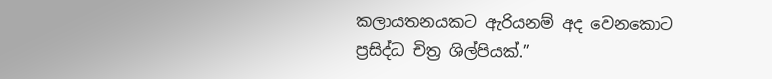කලායතනයකට ඇරියනම් අද වෙනකොට ප්‍රසිද්ධ චිත්‍ර ශිල්පියක්.”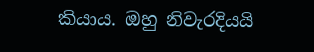කියාය. ඔහු නිවැරදියයි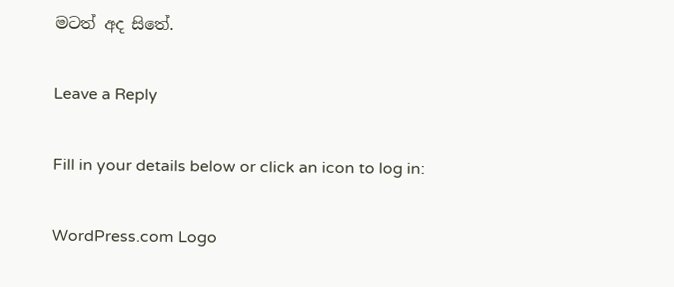මටත් අද සිතේ.

Leave a Reply

Fill in your details below or click an icon to log in:

WordPress.com Logo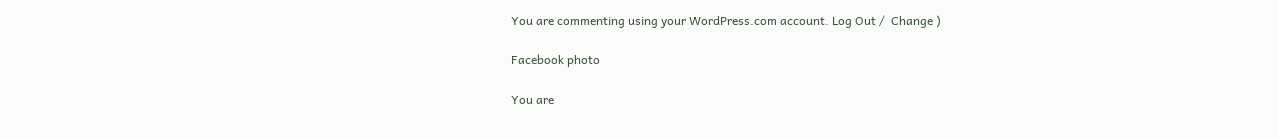You are commenting using your WordPress.com account. Log Out /  Change )

Facebook photo

You are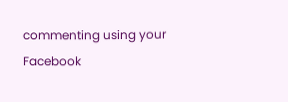commenting using your Facebook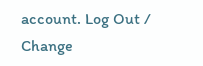account. Log Out /  Change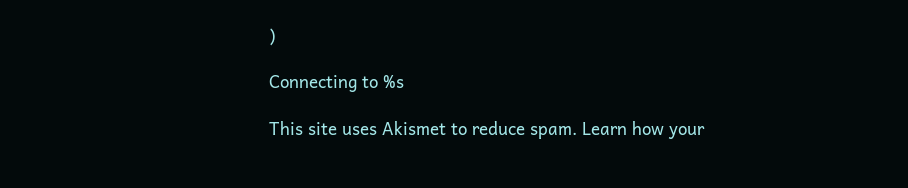)

Connecting to %s

This site uses Akismet to reduce spam. Learn how your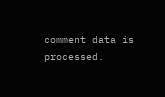comment data is processed.